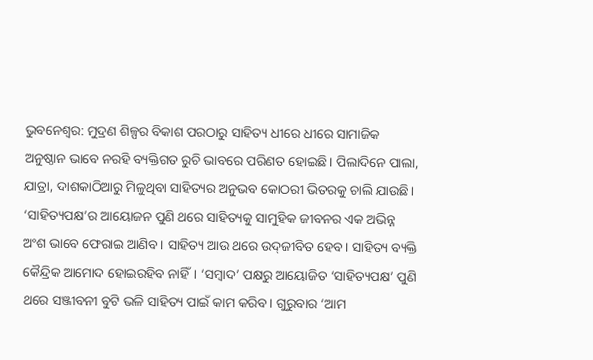ଭୁବନେଶ୍ବର: ମୁଦ୍ରଣ ଶିଳ୍ପର ବିକାଶ ପରଠାରୁ ସାହିତ୍ୟ ଧୀରେ ଧୀରେ ସାମାଜିକ ଅନୁଷ୍ଠାନ ଭାବେ ନରହି ବ୍ୟକ୍ତିଗତ ରୁଚି ଭାବରେ ପରିଣତ ହୋଇଛି। ପିଲାଦିନେ ପାଲା, ଯାତ୍ରା, ଦାଶକାଠିଆରୁ ମିଳୁଥିବା ସାହିତ୍ୟର ଅନୁଭବ କୋଠରୀ ଭିତରକୁ ଚାଲି ଯାଉଛି। ‘ସାହିତ୍ୟପକ୍ଷ’ର ଆୟୋଜନ ପୁଣି ଥରେ ସାହିତ୍ୟକୁ ସାମୁହିକ ଜୀବନର ଏକ ଅଭିନ୍ନ ଅଂଶ ଭାବେ ଫେରାଇ ଆଣିବ। ସାହିତ୍ୟ ଆଉ ଥରେ ଉଦ୍‌ଜୀବିତ ହେବ। ସାହିତ୍ୟ ବ୍ୟକ୍ତି କୈନ୍ଦ୍ରିକ ଆମୋଦ ହୋଇରହିବ ନାହିଁ। ‘ସମ୍ବାଦ’ ପକ୍ଷରୁ ଆୟୋଜିତ ‘ସାହିତ୍ୟପକ୍ଷ’ ପୁଣି ଥରେ ସଞ୍ଜୀବନୀ ବୁଟି ଭଳି ସାହିତ୍ୟ ପାଇଁ କାମ କରିବ। ଗୁରୁବାର ‘ଆମ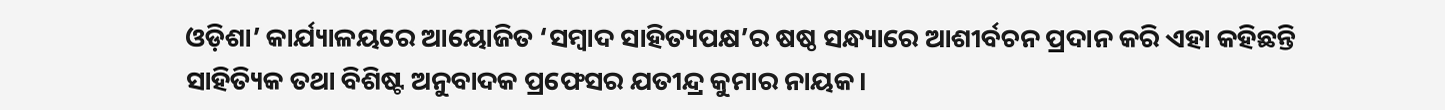ଓଡ଼ିଶା’ କାର୍ଯ୍ୟ‌ାଳୟରେ ଆୟୋଜିତ ‘ସମ୍ବାଦ ସାହିତ୍ୟପକ୍ଷ’ର ଷଷ୍ଠ ସନ୍ଧ୍ୟାରେ ଆଶୀର୍ବଚନ ପ୍ରଦାନ କରି ଏହା କହିଛନ୍ତି ସାହିତ୍ୟିକ ତଥା ବିଶିଷ୍ଟ ଅନୁବାଦକ ପ୍ରଫେସର ଯତୀନ୍ଦ୍ର କୁମାର ନାୟକ।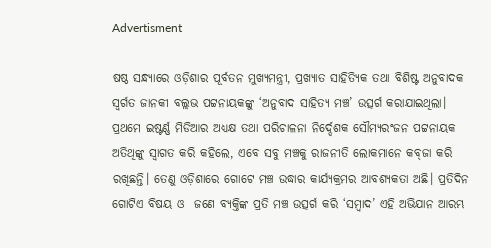Advertisment

ଷଷ୍ଠ ସନ୍ଧ୍ୟାରେ ଓଡ଼ିଶାର ପୂର୍ବତନ ମୁଖ୍ୟମନ୍ତ୍ରୀ, ପ୍ରଖ୍ୟାତ ସାହିତ୍ୟିକ ତଥା ବିଶିଷ୍ଟ ଅନୁବାଦକ ସ୍ବର୍ଗତ ଜାନକୀ ବଲ୍ଲଭ ପଟ୍ଟନାୟକଙ୍କୁ ‘ଅନୁବାଦ ସାହିତ୍ୟ ମଞ୍ଚ’ ଉତ୍ସର୍ଗ କରାଯାଇଥିଲା। ପ୍ରଥମେ ଇଷ୍ଟର୍ଣ୍ଣ ମିଡିଆର ଅଧ୍ୟକ୍ଷ ତଥା ପରିଚାଳନା ନିର୍ଦ୍ଦେଶକ ସୌମ୍ୟରଂଜନ ପଟ୍ଟନାୟକ ଅତିଥିଙ୍କୁ ସ୍ବାଗତ କରି କହିଲେ, ଏବେ ସବୁ ମଞ୍ଚକୁ ରାଜନୀତି ଲୋକମାନେ କବ୍‌ଜା କରି ରଖିଛନ୍ତି। ତେଣୁ ଓଡ଼ିଶାରେ ଗୋଟେ ମଞ୍ଚ ଉଦ୍ଧାର କାର୍ଯ୍ୟକ୍ରମର ଆବଶ୍ୟକତା ଅଛି। ପ୍ରତିଦିନ ଗୋଟିଏ ବିଷୟ ଓ  ଜଣେ ବ୍ୟକ୍ତିଙ୍କ ପ୍ରତି ମଞ୍ଚ ଉତ୍ସର୍ଗ କରି ‘ସମ୍ବାଦ’ ଏହି ଅଭିଯାନ ଆରମ୍ଭ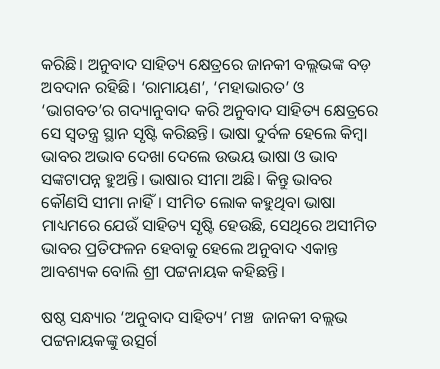କରିଛି। ଅନୁବାଦ ସାହିତ୍ୟ କ୍ଷେତ୍ରରେ ଜାନକୀ ବଲ୍ଲଭଙ୍କ ବଡ଼ ଅବଦାନ ରହିଛି। ‘ରାମାୟଣ’, ‘ମହାଭାରତ’ ଓ ‘ଭାଗବତ’ର ଗଦ୍ୟାନୁବାଦ କରି ଅନୁବାଦ ସାହିତ୍ୟ କ୍ଷେତ୍ରରେ ସେ ସ୍ବତନ୍ତ୍ର ସ୍ଥାନ ସୃଷ୍ଟି କରିଛନ୍ତି। ଭାଷା ଦୁର୍ବଳ ହେଲେ କିମ୍ବା ଭାବର ଅଭାବ ଦେଖା ଦେଲେ ଉଭୟ ଭାଷା ଓ ଭାବ ସଙ୍କଟାପନ୍ନ ହୁଅନ୍ତି। ଭାଷାର ସୀମା ଅଛି। କିନ୍ତୁ ଭାବର କୌଣସି ସୀମା ନାହିଁ। ସୀମିତ ଲୋକ କହୁଥିବା ଭାଷା ମାଧ୍ୟମରେ ଯେଉଁ ସାହିତ୍ୟ ସୃଷ୍ଟି ହେଉଛି, ସେଥିରେ ଅସୀମିତ ଭାବର ପ୍ରତିଫଳନ ହେବାକୁ ହେଲେ ଅନୁବାଦ ଏକାନ୍ତ ଆବଶ୍ୟକ ବୋଲି ଶ୍ରୀ ପଟ୍ଟନାୟକ କହିଛନ୍ତି।

ଷଷ୍ଠ ସନ୍ଧ୍ୟାର ‘ଅନୁବାଦ ସାହିତ୍ୟ’ ମଞ୍ଚ  ଜାନକୀ ବଲ୍ଲଭ ପଟ୍ଟନାୟକଙ୍କୁ ଉତ୍ସର୍ଗ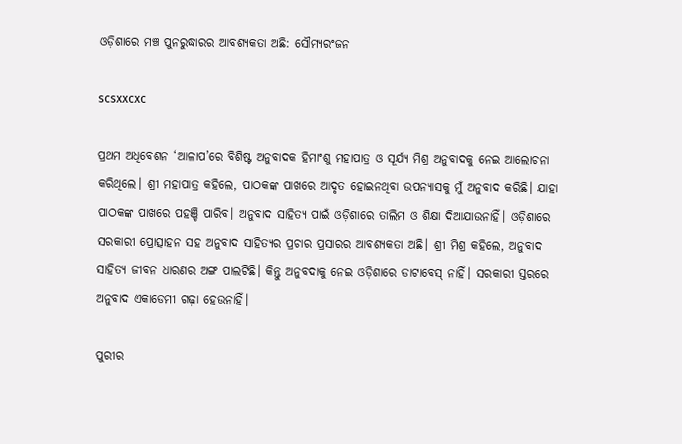ଓଡ଼ିଶାରେ ମଞ୍ଚ ପୁନରୁଦ୍ଧାରର ଆବଶ୍ୟକତା ଅଛି: ସୌମ୍ୟରଂଜନ

scsxxcxc

ପ୍ରଥମ ଅଧିବେଶନ ‘ଆଳାପ’ରେ ବିଶିଷ୍ଟ ଅନୁବ‌ାଦକ ହିମାଂଶୁ ମହାପାତ୍ର ଓ ସୂର୍ଯ୍ୟ ମିଶ୍ର ଅନୁବାଦକୁ ନେଇ ଆଲୋଚନା କରିଥିଲେ। ଶ୍ରୀ ମହାପାତ୍ର କହିଲେ, ପାଠକଙ୍କ ପାଖରେ ଆଦୃତ ହୋଇନଥିବା ଉପନ୍ୟାସକୁ ମୁଁ ଅନୁବ‌ାଦ କରିଛି। ଯାହା ପାଠକଙ୍କ ପାଖରେ ପହଞ୍ଚି ପାରିବ। ଅନୁବାଦ ସାହିତ୍ୟ ପାଇଁ ଓଡ଼ିଶାରେ ତାଲିମ ଓ ଶିକ୍ଷା ଦିଆଯାଉନାହିଁ। ଓଡ଼ିଶାରେ ସରକାରୀ ପ୍ରୋତ୍ସାହନ ସହ ଅନୁବାଦ ସାହିତ୍ୟର ପ୍ରଚାର ପ୍ରସାରର ଆବଶ୍ୟକତା ଅଛି। ଶ୍ରୀ ମିଶ୍ର କହିଲେ, ଅନୁବ‌ାଦ ସାହିତ୍ୟ ଜୀବନ ଧାରଣର ଅଙ୍ଗ ପାଲଟିଛି। କିନ୍ତୁ ଅନୁବଦାକୁ ନେଇ ଓଡ଼ିଶାରେ ଡାଟାବେସ୍‌ ନାହିଁ। ସରକାରୀ ସ୍ତରରେ ଅନୁବାଦ ଏକାଡେମୀ ଗଢ଼ା ହେଉନାହିଁ।

ପୁରୀର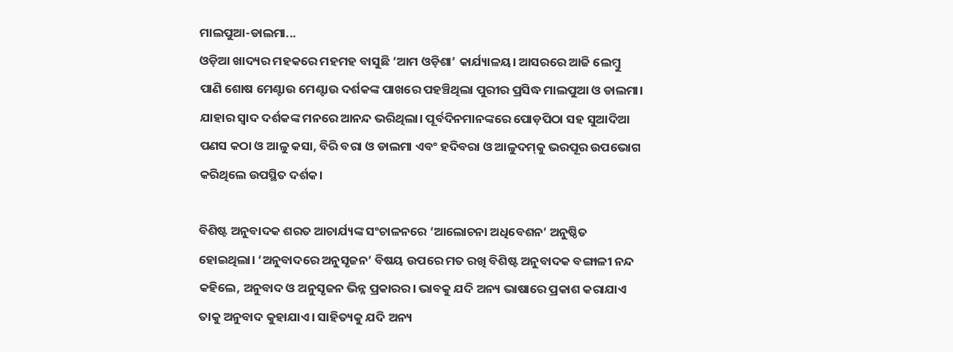ମାଲପୁଆ-ଡାଲମା...
ଓଡ଼ିଆ ଖାଦ୍ୟର ମହକରେ ମହମହ ବାସୁଛି ‘ଆମ ଓଡ଼ିଶା’ କାର୍ଯ୍ୟାଳୟ। ଆସରରେ ଆଜି ଲେମ୍ବୁ ପାଣି ଶୋଷ ମେଣ୍ଟାଉ ମେଣ୍ଟାଉ ଦର୍ଶକଙ୍କ ପାଖରେ ପହଞ୍ଚିଥିଲା ପୁରୀର ପ୍ରସିଦ୍ଧ ମାଲପୁଆ ଓ ଡାଲମା। ଯାହାର ସ୍ବାଦ ଦର୍ଶକଙ୍କ ମନରେ ଆନନ୍ଦ ଭରିଥିଲା। ପୂର୍ବଦିନମାନଙ୍କରେ ପୋଡ଼ପିଠା ସହ ସୁଆଦିଆ ପଣସ କଠା ଓ ଆଳୁ କସା, ବିରି ବରା ଓ ଡାଲମା ଏବଂ ହଦିବରା ଓ ଆଳୁଦମ୍‌କୁ ଭରପୂର ଉପଭୋଗ କରିଥିଲେ ଉପସ୍ଥିତ ଦର୍ଶକ।

ବିଶିଷ୍ଟ ଅନୁବାଦକ ଶରତ ଆଚାର୍ଯ୍ୟଙ୍କ ସଂଚାଳନରେ ‘ଆଲୋଚନା ଅଧିବେଶନ’ ଅନୁଷ୍ଠିତ ହୋଇଥିଲା। ‘ଅନୁବାଦରେ ଅନୁସୃଜନ’ ବିଷୟ ଉପରେ ମତ ରଖି ବିଶିଷ୍ଟ ଅନୁବାଦକ ବଙ୍ଗାଳୀ ନନ୍ଦ କହିଲେ, ଅନୁବାଦ ଓ ଅନୁସୃଜନ ଭିନ୍ନ ପ୍ରକାରର। ଭାବକୁ ଯଦି ଅନ୍ୟ ଭାଷାରେ ପ୍ରକାଶ କରାଯାଏ ତାକୁ ଅନୁବ‌ାଦ କୁହାଯାଏ। ସାହିତ୍ୟକୁ ଯଦି ଅନ୍ୟ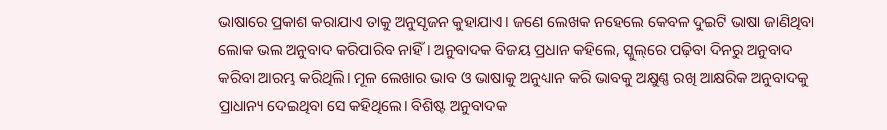ଭାଷାରେ ପ୍ରକାଶ କରାଯାଏ ତାକୁ ଅନୁସୃଜନ କୁହାଯାଏ। ଜଣେ ଲେଖକ ନହେଲେ କେବଳ ଦୁଇଟି ଭାଷା ଜାଣିଥିବା ଲୋକ ଭଲ ଅନୁବାଦ କରିପାରିବ ନାହିଁ। ଅନୁବାଦକ ବିଜୟ ପ୍ରଧାନ କହିଲେ, ସ୍କୁଲ୍‌ରେ ପଢ଼ିବା ଦିନରୁ ଅନୁବ‌ାଦ କରିବା ଆରମ୍ଭ କରିଥିଲି। ମୂଳ ଲେଖାର ଭାବ ଓ ଭାଷାକୁ ଅନୁଧ୍ୟାନ କରି ଭାବକୁ ଅକ୍ଷୁଣ୍ଣ ରଖି ଆକ୍ଷରିକ ଅନୁବ‌ାଦକୁ ପ୍ରାଧାନ୍ୟ ‌ଦେଇଥିବା ସେ କହିଥିଲେ। ବିଶିଷ୍ଟ ଅନୁବାଦକ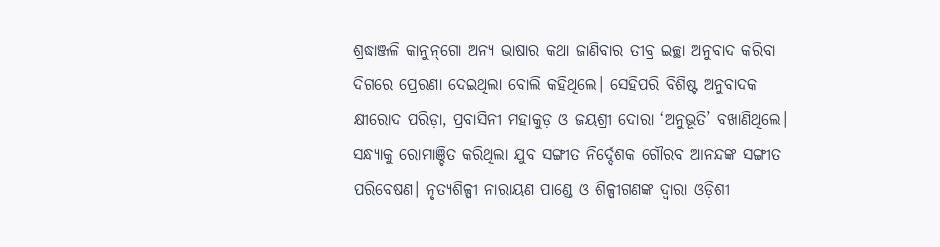ଶ୍ରଦ୍ଧାଞ୍ଜଳି କାନୁନ୍‌ଗୋ ଅନ୍ୟ ଭାଷାର କଥା ଜାଣିବାର ତୀବ୍ର ଇଚ୍ଛା ଅନୁବାଦ କରିବା ଦିଗରେ ପ୍ରେରଣା ‌ଦେଇଥିଲା ବୋଲି କହିଥିଲେ। ସେହିପରି ବିଶିଷ୍ଟ ଅନୁବାଦକ କ୍ଷୀରୋଦ ପରିଡ଼ା, ପ୍ରବାସିନୀ ମହାକୁଡ଼ ଓ ଜୟଶ୍ରୀ ଦୋରା ‘ଅନୁଭୂତି’ ବଖାଣିଥିଲେ।
ସନ୍ଧ୍ୟାକୁ ରୋମାଞ୍ଚିତ କରିଥିଲା ଯୁବ ସଙ୍ଗୀତ ନିର୍ଦ୍ଦେଶକ ଗୌରବ ଆନନ୍ଦଙ୍କ ସଙ୍ଗୀତ ପରିବେଷଣ। ନୃତ୍ୟଶିଳ୍ପୀ ନାରାୟଣ ପାଣ୍ଡେ ଓ ଶିଳ୍ପୀଗଣଙ୍କ ଦ୍ବାରା ଓଡ଼ିଶୀ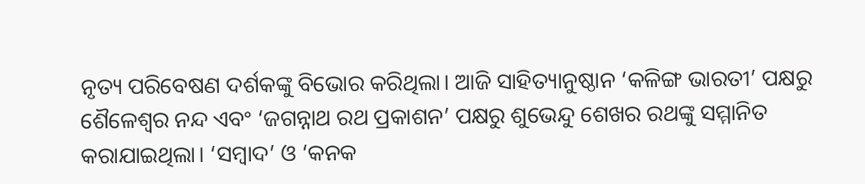ନୃତ୍ୟ ପରିବେଷଣ ଦର୍ଶକଙ୍କୁ ବିଭୋର କରିଥିଲା। ଆଜି ସାହିତ୍ୟାନୁଷ୍ଠାନ ‘କଳିଙ୍ଗ ଭାରତୀ’ ପକ୍ଷରୁ ଶୈଳେଶ୍ବର ନନ୍ଦ ଏବଂ ‘ଜଗନ୍ନାଥ ରଥ ପ୍ରକାଶନ’ ପକ୍ଷରୁ ଶୁଭେନ୍ଦୁ ଶେଖର ରଥଙ୍କୁ ସମ୍ମାନିତ କରାଯାଇଥିଲା। ‘ସମ୍ବାଦ’ ଓ ‘କନକ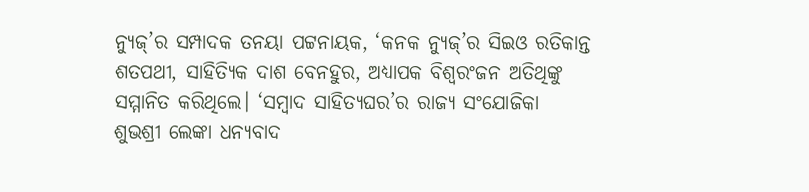ନ୍ୟୁଜ୍‌’ର ସମ୍ପାଦକ ତନୟା ପଟ୍ଟନାୟକ, ‘କନକ ନ୍ୟୁଜ୍‌’ର ସିଇଓ ରତିକାନ୍ତ ଶତପଥୀ, ସାହିତ୍ୟିକ ଦାଶ ବେନହୁର, ଅଧ୍ୟାପକ ବିଶ୍ବରଂଜନ ଅତିଥିଙ୍କୁ ସମ୍ମାନିତ କରିଥିଲେ। ‘ସମ୍ବାଦ ସାହିତ୍ୟଘର’ର ରାଜ୍ୟ ସଂଯୋଜିକା ଶୁଭଶ୍ରୀ ଲେଙ୍କା ଧନ୍ୟବାଦ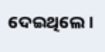ଦେଇଥିଲେ।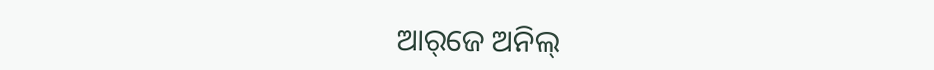ଆର୍‌ଜେ ଅନିଲ୍‌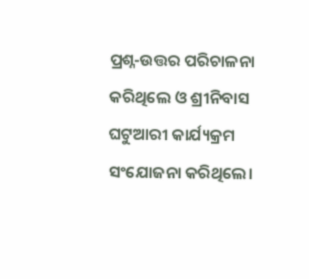ପ୍ର‌ଶ୍ନ-ଉତ୍ତର ପରିଚାଳନା କରିଥିଲେ ଓ ଶ୍ରୀନିବାସ ଘଟୁଆରୀ କାର୍ଯ୍ୟକ୍ରମ ସଂଯୋଜନା କରିଥିଲେ।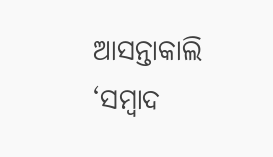ଆସନ୍ତାକାଲି ‘ସମ୍ବାଦ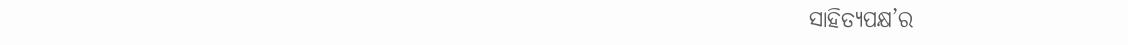ସାହିତ୍ୟପକ୍ଷ’ର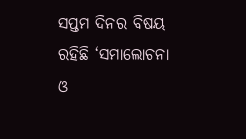ସପ୍ତମ ଦିନର ବିଷୟ ରହିଛି ‘ସମାଲୋଚନା ଓ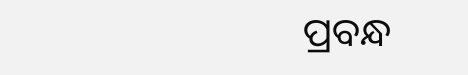ପ୍ରବନ୍ଧ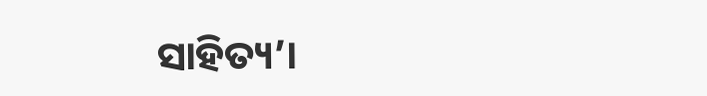ସାହିତ୍ୟ’।